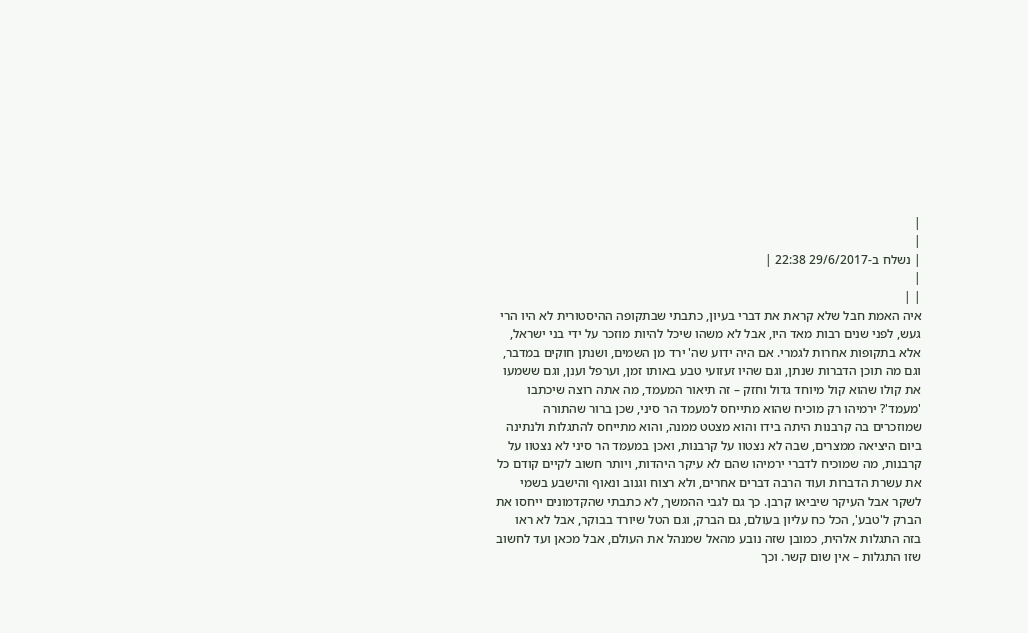|
|
| נשלח ב-29/6/2017 22:38 |
|
| |
איה האמת חבל שלא קראת את דברי בעיון, כתבתי שבתקופה ההיסטורית לא היו הרי געש, לפני שנים רבות מאד היו, אבל לא משהו שיכל להיות מוזכר על ידי בני ישראל, אלא בתקופות אחרות לגמרי. אם היה ידוע שה' ירד מן השמים, ושנתן חוקים במדבר, וגם מה תוכן הדברות שנתן, וגם שהיו זעזועי טבע באותו זמן, וערפל וענן, וגם ששמעו את קולו שהוא קול מיוחד גדול וחזק – זה תיאור המעמד, מה אתה רוצה שיכתבו 'מעמד'? ירמיהו רק מוכיח שהוא מתייחס למעמד הר סיני, שכן ברור שהתורה שמוזכרים בה קרבנות היתה בידו והוא מצטט ממנה, והוא מתייחס להתגלות ולנתינה ביום היציאה ממצרים, שבה לא נצטוו על קרבנות, ואכן במעמד הר סיני לא נצטוו על קרבנות, מה שמוכיח לדברי ירמיהו שהם לא עיקר היהדות, ויותר חשוב לקיים קודם כל את עשרת הדברות ועוד הרבה דברים אחרים, ולא רצוח וגנוב ונאוף והישבע בשמי לשקר אבל העיקר שיביאו קרבן. כך גם לגבי ההמשך, לא כתבתי שהקדמונים ייחסו את הברק ל'טבע', הכל כח עליון בעולם, גם הברק, וגם הטל שיורד בבוקר, אבל לא ראו בזה התגלות אלהית, כמובן שזה נובע מהאל שמנהל את העולם, אבל מכאן ועד לחשוב שזו התגלות – אין שום קשר. וכך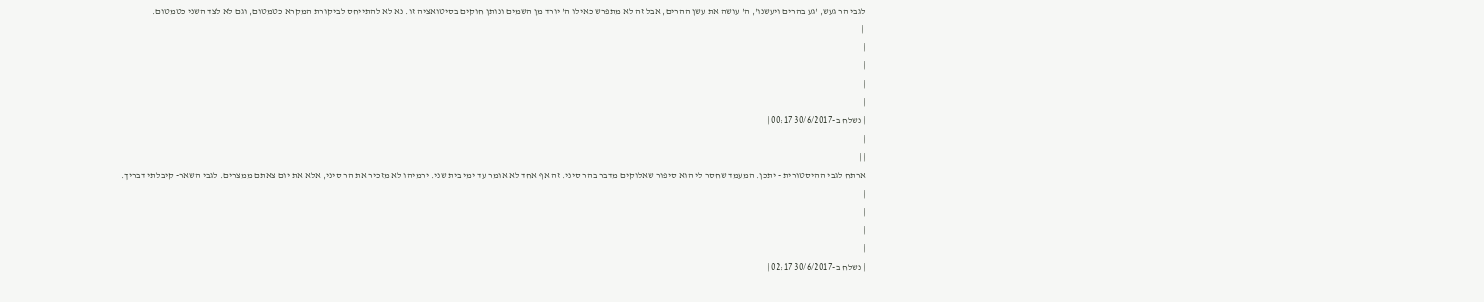לגבי הר געש, 'גע בהרים ויעשנו', ה' עושה את עשן ההרים, אבל זה לא מתפרש כאילו ה' יורד מן השמים ונותן חוקים בסיטואציה זו. נא לא להתייחס לביקורת המקרא כטמטום, וגם לא לצד השני כטמטום.
 |
|
|
|
|
| נשלח ב-30/6/2017 00:17 |
|
| |
ארתח לגבי ההיסטורית - יתכן. המעמד שחסר לי הוא סיפור שאלוקים מדבר בהר סיני. זה אף אחד לא אומר עד ימי בית שני. ירמיהו לא מזכיר את הר סיני, אלא את יום צאתם ממצרים. לגבי השאר- קיבלתי דבריך.
|
|
|
|
| נשלח ב-30/6/2017 02:17 |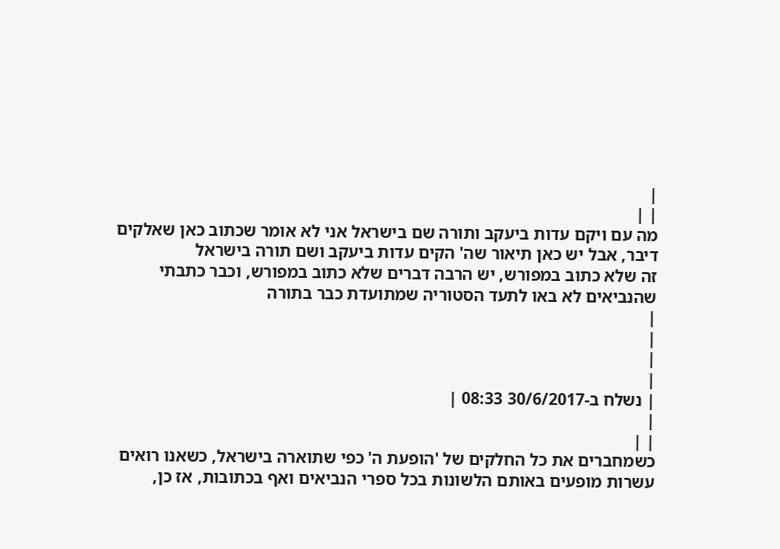|
| |
מה עם ויקם עדות ביעקב ותורה שם בישראל אני לא אומר שכתוב כאן שאלקים דיבר, אבל יש כאן תיאור שה' הקים עדות ביעקב ושם תורה בישראל
זה שלא כתוב במפורש, יש הרבה דברים שלא כתוב במפורש, וכבר כתבתי שהנביאים לא באו לתעד הסטוריה שמתועדת כבר בתורה
|
|
|
|
| נשלח ב-30/6/2017 08:33 |
|
| |
כשמחברים את כל החלקים של 'הופעת ה' כפי שתוארה בישראל, כשאנו רואים עשרות מופעים באותם הלשונות בכל ספרי הנביאים ואף בכתובות, אז כן,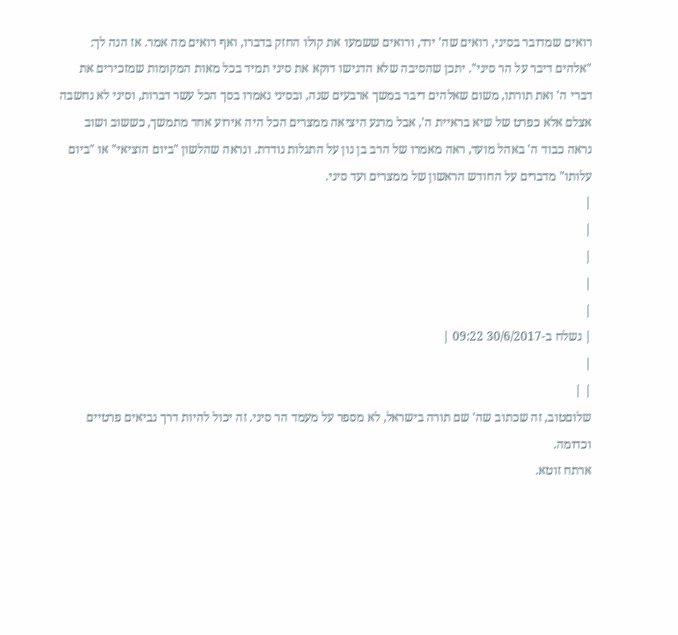רואים שמדובר בסיני, רואים שה' ירד, ורואים ששמעו את קולו החזק בדברו, ואף רואים מה אמר. אז הנה לך: "אלהים דיבר על הר סיני". יתכן שהסיבה שלא הדגישו דוקא את סיני תמיד בכל מאות המקומות שמזכירים את דברי ה' ואת תורתו, משום שאלהים דיבר במשך ארבעים שנה, ובסיני נאמרו בסך הכל עשר דברות, וסיני לא נחשבה אצלם אלא כפרט של שיא בראיית ה', אבל מרגע היציאה ממצרים הכל היה אירוע אחד מתמשך, כששוב ושוב נראה כבוד ה' באהל מועד, ראה מאמרו של הרב בן נון על התגלות נודדת. ונראה שהלשון "ביום הוציאי" או "ביום עלותו" מדברים על החודש הראשון של ממצרים ועד סיני.
|
|
|
|
|
| נשלח ב-30/6/2017 09:22 |
|
| |
שלוםטוב, זה שכתוב שה' שם תורה בישראל, לא מספר על מעמד הר סיני. זה יכול להיות דרך נביאים פרטיים וכדומה.
ארתח זוטא.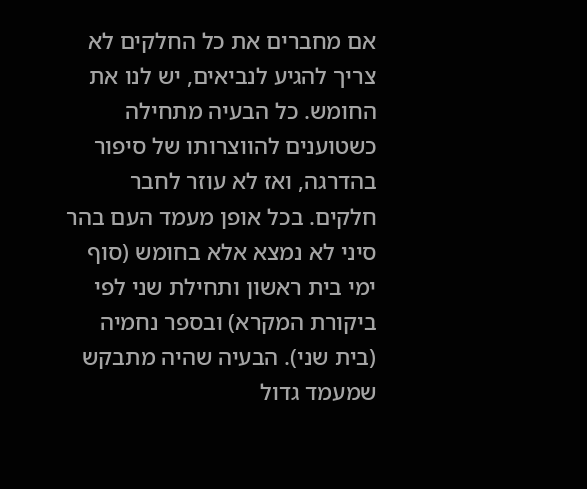אם מחברים את כל החלקים לא צריך להגיע לנביאים, יש לנו את החומש. כל הבעיה מתחילה כשטוענים להווצרותו של סיפור בהדרגה, ואז לא עוזר לחבר חלקים. בכל אופן מעמד העם בהר סיני לא נמצא אלא בחומש (סוף ימי בית ראשון ותחילת שני לפי ביקורת המקרא) ובספר נחמיה (בית שני). הבעיה שהיה מתבקש שמעמד גדול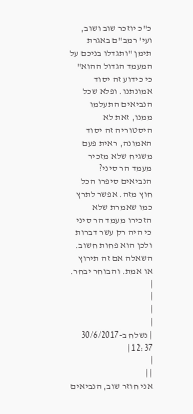כ"כ יוזכר שוב ושוב, ועי' רמב"ם באגרת תימן "ותגדלו בניכם על המעמד הגדול ההוא" כי כידוע זה יסוד אמונתנו. ופלא שכל הנביאים התעלמו ממנו, זאת לא היסטוריה זה יסוד האמונה, ראית פעם משגיח שלא מזכיר מעמד הר סיני? הנביאים סיפרו הכל חוץ מזה. אפשר לתרץ כמו שאמרת שלא הזכירו מעמד הר סיני כי היה רק עשר דברות ולכן הוא פחות חשוב. השאלה אם זה תירוץ או אמת. והבוחר יבחר.
|
|
|
|
| נשלח ב-30/6/2017 12:37 |
|
| |
אני חוזר שוב, הנביאים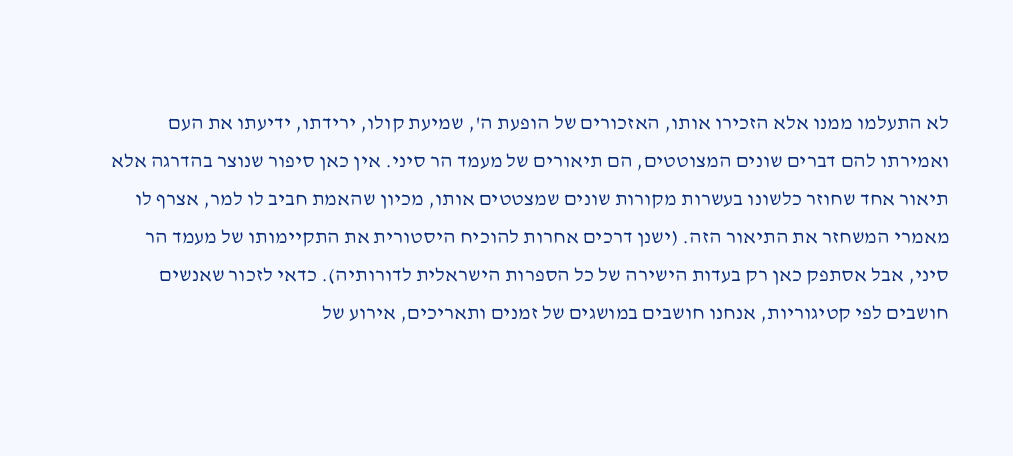לא התעלמו ממנו אלא הזכירו אותו, האזכורים של הופעת ה', שמיעת קולו, ירידתו, ידיעתו את העם ואמירתו להם דברים שונים המצוטטים, הם תיאורים של מעמד הר סיני. אין כאן סיפור שנוצר בהדרגה אלא תיאור אחד שחוזר כלשונו בעשרות מקורות שונים שמצטטים אותו, מכיון שהאמת חביב לו למר, אצרף לו מאמרי המשחזר את התיאור הזה. (ישנן דרכים אחרות להוכיח היסטורית את התקיימותו של מעמד הר סיני, אבל אסתפק כאן רק בעדות הישירה של כל הספרות הישראלית לדורותיה). כדאי לזכור שאנשים חושבים לפי קטיגוריות, אנחנו חושבים במושגים של זמנים ותאריכים, אירוע של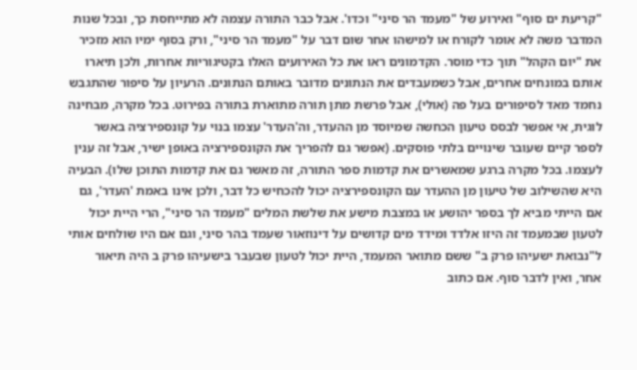"קריעת ים סוף" ואירוע של "מעמד הר סיני" וכדו'. אבל כבר התורה עצמה לא מתייחסת כך, ובכל שנות המדבר משה לא אומר לקורח או למישהו אחר שום דבר על "מעמד הר סיני", ורק בסוף ימיו הוא מזכיר את "יום הקהל" תוך כדי מוסר. הקדמונים ראו את כל האירועים האלו בקטיגוריות אחרות, ולכן תיארו אותם במונחים אחרים, אבל כשמעבדים את הנתונים מדובר באותם הנתונים. הרעיון על סיפור שהתגבש נחמד מאד לסיפורים בעל פה (אולי), אבל פרשת מתן תורה מתוארת בתורה בפירוט. בכל מקרה, מבחינה לוגית, אי אפשר לבסס טיעון הכחשה שמיוסד מן ההעדר, וה'העדר' עצמו בנוי על קונספירציה באשר לספר קיים שעובר שינויים בלתי פוסקים. (אפשר גם להפריך את הקונספירציה באופן ישיר, אבל זה ענין לעצמו. בכל מקרה ברגע שמאשרים את קדמות ספר התורה, זה מאשר גם את קדמות התוכן שלו). הבעיה היא שהשילוב של טיעון מן ההעדר עם הקונספירציה יכול להכחיש כל דבר, ולכן אינו באמת 'העדר', גם אם הייתי מביא לך בספר יהושע או במצבת מישע את שלשת המלים "מעמד הר סיני", הרי היית יכול לטעון שבמעמד זה היזו אלדד ומידד מים קדושים על דינוזאור שעמד בהר סיני, וגם אם היו שולחים אותי ל"נבואת ישעיהו פרק ב" ששם מתואר המעמד, היית יכול לטעון שבעבר בישעיהו פרק ב היה תיאור אחר, ואין לדבר סוף. אם כתוב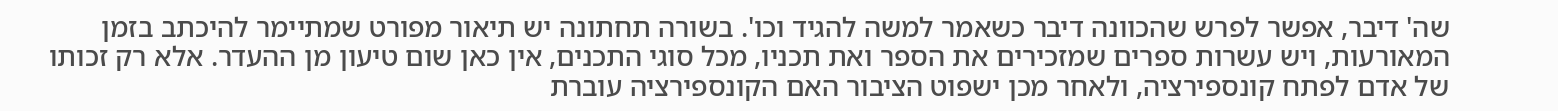שה' דיבר, אפשר לפרש שהכוונה דיבר כשאמר למשה להגיד וכו'. בשורה תחתונה יש תיאור מפורט שמתיימר להיכתב בזמן המאורעות, ויש עשרות ספרים שמזכירים את הספר ואת תכניו, מכל סוגי התכנים, אין כאן שום טיעון מן ההעדר. אלא רק זכותו של אדם לפתח קונספירציה, ולאחר מכן ישפוט הציבור האם הקונספירציה עוברת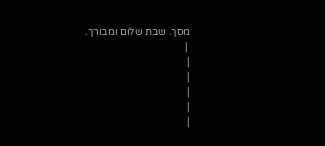מסך. שבת שלום ומבורך.
 |
|
|
|
|
|